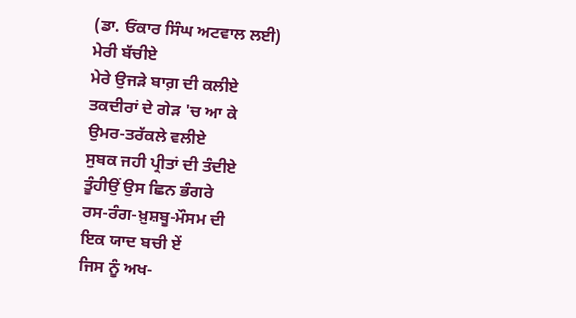(ਡਾ. ਓਂਕਾਰ ਸਿੰਘ ਅਟਵਾਲ ਲਈ)
ਮੇਰੀ ਬੱਚੀਏ
ਮੇਰੇ ਉਜੜੇ ਬਾਗ਼ ਦੀ ਕਲੀਏ
ਤਕਦੀਰਾਂ ਦੇ ਗੇੜ 'ਚ ਆ ਕੇ
ਉਮਰ-ਤਰੱਕਲੇ ਵਲੀਏ
ਸੁਬਕ ਜਹੀ ਪ੍ਰੀਤਾਂ ਦੀ ਤੰਦੀਏ
ਤੂੰਹੀਉਂ ਉਸ ਛਿਨ ਭੰਗਰੇ
ਰਸ-ਰੰਗ-ਖ਼ੁਸ਼ਬੂ-ਮੌਸਮ ਦੀ
ਇਕ ਯਾਦ ਬਚੀ ਏਂ
ਜਿਸ ਨੂੰ ਅਖ-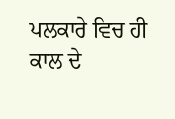ਪਲਕਾਰੇ ਵਿਚ ਹੀ
ਕਾਲ ਦੇ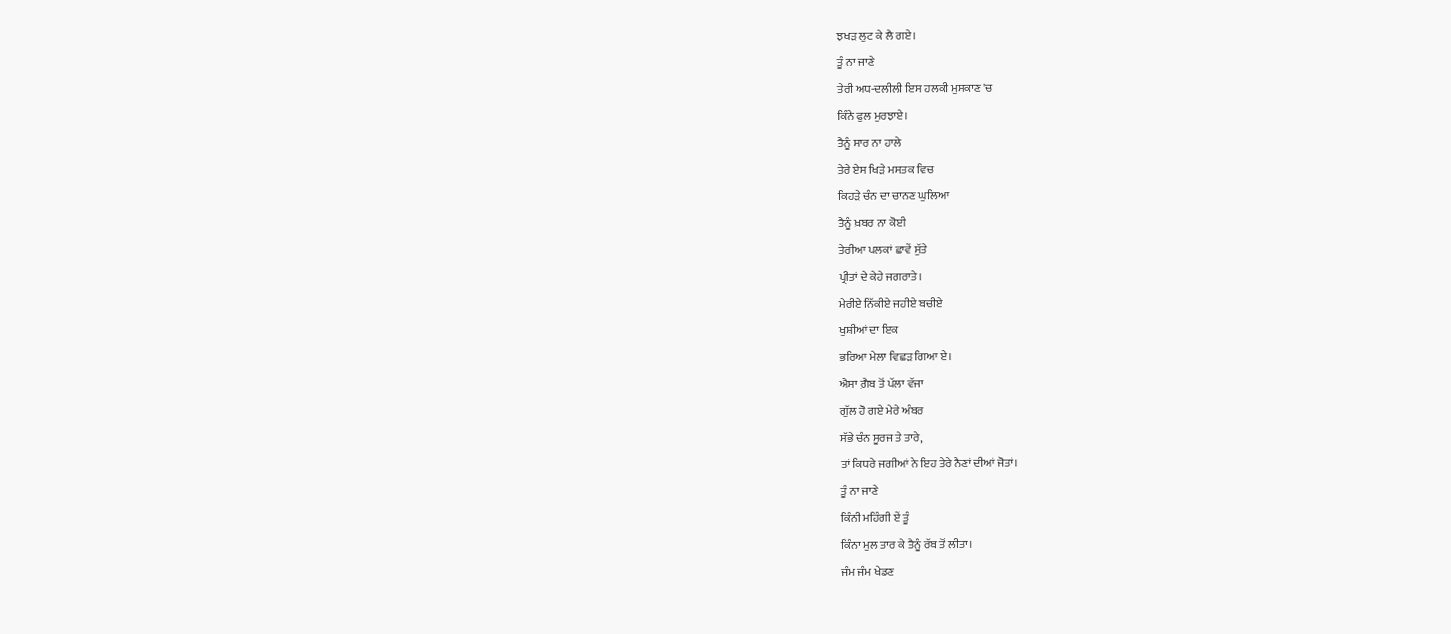ਝਖੜ ਲੁਟ ਕੇ ਲੈ ਗਏ।
ਤੂੰ ਨਾ ਜਾਣੇ
ਤੇਰੀ ਅਧ-ਦਲੀਲੀ ਇਸ ਹਲਕੀ ਮੁਸਕਾਣ 'ਚ
ਕਿੰਨੇ ਫੁਲ ਮੁਰਝਾਏ।
ਤੈਨੂੰ ਸਾਰ ਨਾ ਹਾਲੇ
ਤੇਰੇ ਏਸ ਖਿੜੇ ਮਸਤਕ ਵਿਚ
ਕਿਹੜੇ ਚੰਨ ਦਾ ਚਾਨਣ ਘੁਲਿਆ
ਤੈਨੂੰ ਖ਼ਬਰ ਨਾ ਕੋਈ
ਤੇਰੀਆ ਪਲਕਾਂ ਛਾਵੇਂ ਸੁੱਤੇ
ਪ੍ਰੀਤਾਂ ਦੇ ਕੇਹੇ ਜਗਰਾਤੇ।
ਮੇਰੀਏ ਨਿੱਕੀਏ ਜਹੀਏ ਬਚੀਏ
ਖੁਸ਼ੀਆਂ ਦਾ ਇਕ
ਭਰਿਆ ਮੇਲਾ ਵਿਛੜ ਗਿਆ ਏ।
ਐਸਾ ਗ਼ੈਬ ਤੋਂ ਪੱਲਾ ਵੱਜਾ
ਗੁੱਲ ਹੋ ਗਏ ਮੇਰੇ ਅੰਬਰ
ਸੱਭੇ ਚੰਨ ਸੂਰਜ ਤੇ ਤਾਰੇ,
ਤਾਂ ਕਿਧਰੇ ਜਗੀਆਂ ਨੇ ਇਹ ਤੇਰੇ ਨੈਣਾਂ ਦੀਆਂ ਜੋਤਾਂ।
ਤੂੰ ਨਾ ਜਾਣੇ
ਕਿੰਨੀ ਮਹਿੰਗੀ ਏਂ ਤੂੰ
ਕਿੰਨਾ ਮੁਲ ਤਾਰ ਕੇ ਤੈਨੂੰ ਰੱਬ ਤੋਂ ਲੀਤਾ।
ਜੰਮ ਜੰਮ ਖੇਡਣ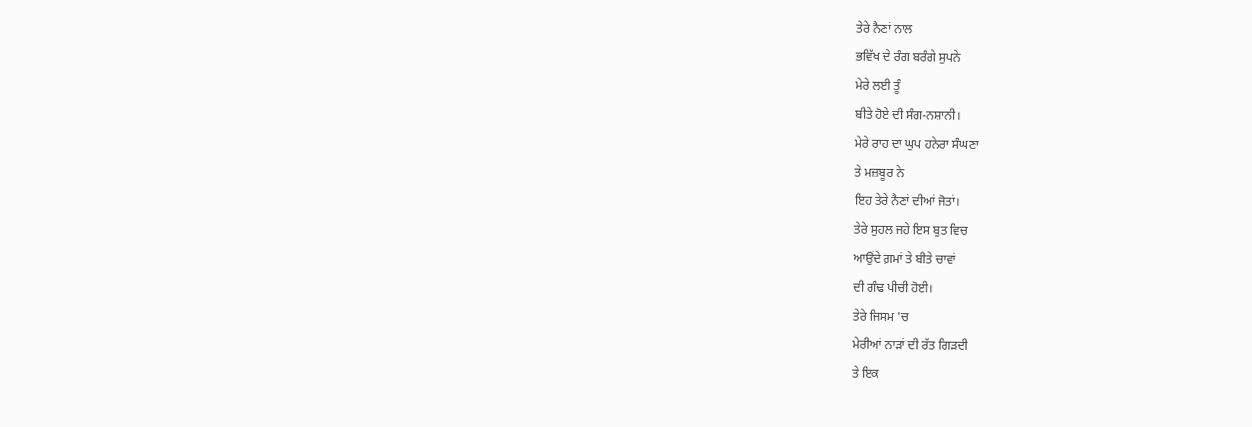ਤੇਰੇ ਨੈਣਾਂ ਨਾਲ
ਭਵਿੱਖ ਦੇ ਰੰਗ ਬਰੰਗੇ ਸੁਪਨੇ
ਮੇਰੇ ਲਈ ਤੂੰ
ਬੀਤੇ ਹੋਏ ਦੀ ਸੰਗ-ਨਸ਼ਾਨੀ।
ਮੇਰੇ ਰਾਹ ਦਾ ਘੁਪ ਹਨੇਰਾ ਸੰਘਣਾ
ਤੇ ਮਜ਼ਬੂਰ ਨੇ
ਇਹ ਤੇਰੇ ਨੈਣਾਂ ਦੀਆਂ ਜੋਤਾਂ।
ਤੇਰੇ ਸੁਹਲ ਜਹੇ ਇਸ ਬੁਤ ਵਿਚ
ਆਉਂਦੇ ਗ਼ਮਾਂ ਤੇ ਬੀਤੇ ਚਾਵਾਂ
ਦੀ ਗੰਢ ਪੀਚੀ ਹੋਈ।
ਤੇਰੇ ਜਿਸਮ 'ਚ
ਮੇਰੀਆਂ ਨਾੜਾਂ ਦੀ ਰੱਤ ਗਿੜਦੀ
ਤੇ ਇਕ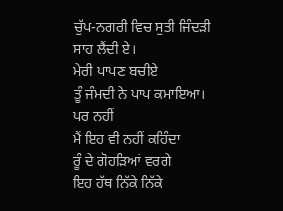ਚੁੱਪ-ਨਗਰੀ ਵਿਚ ਸੁਤੀ ਜਿੰਦੜੀ
ਸਾਹ ਲੈਂਦੀ ਏ।
ਮੇਰੀ ਪਾਪਣ ਬਚੀਏ
ਤੂੰ ਜੰਮਦੀ ਨੇ ਪਾਪ ਕਮਾਇਆ।
ਪਰ ਨਹੀਂ
ਮੈਂ ਇਹ ਵੀ ਨਹੀਂ ਕਹਿੰਦਾ
ਰੂੰ ਦੇ ਗੋਹੜਿਆਂ ਵਰਗੇ
ਇਹ ਹੱਥ ਨਿੱਕੇ ਨਿੱਕੇ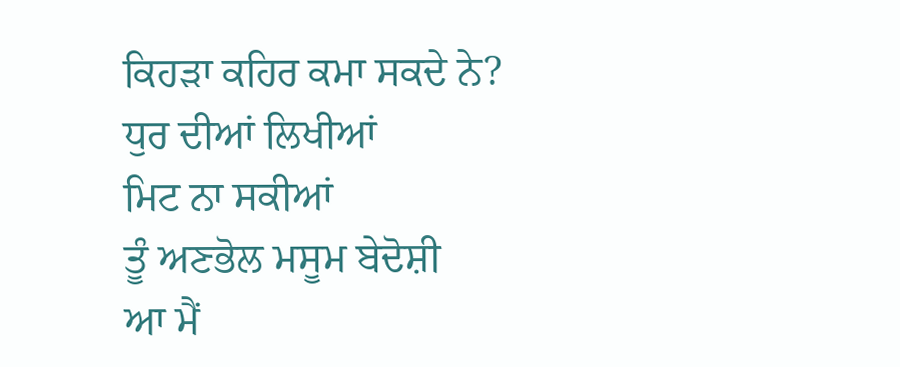ਕਿਹੜਾ ਕਹਿਰ ਕਮਾ ਸਕਦੇ ਨੇ?
ਧੁਰ ਦੀਆਂ ਲਿਖੀਆਂ
ਮਿਟ ਨਾ ਸਕੀਆਂ
ਤੂੰ ਅਣਭੋਲ ਮਸੂਮ ਬੇਦੋਸ਼ੀ
ਆ ਮੈਂ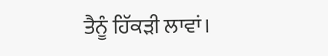ਤੈਨੂੰ ਹਿੱਕੜੀ ਲਾਵਾਂ।